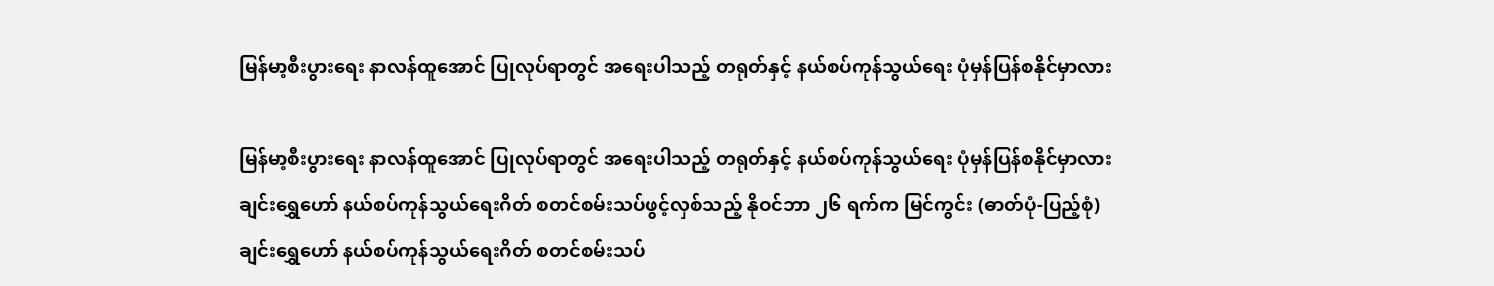မြန်မာ့စီးပွားရေး နာလန်ထူအောင် ပြုလုပ်ရာတွင် အရေးပါသည့် တရုတ်နှင့် နယ်စပ်ကုန်သွယ်ရေး ပုံမှန်ပြန်စနိုင်မှာလား

မြန်မာ့စီးပွားရေး နာလန်ထူအောင် ပြုလုပ်ရာတွင် အရေးပါသည့် တရုတ်နှင့် နယ်စပ်ကုန်သွယ်ရေး ပုံမှန်ပြန်စနိုင်မှာလား
ချင်းရွှေဟော် နယ်စပ်ကုန်သွယ်ရေးဂိတ် စတင်စမ်းသပ်ဖွင့်လှစ်သည့် နိုဝင်ဘာ ၂၆ ရက်က မြင်ကွင်း (ဓာတ်ပုံ-ပြည့်စုံ)
ချင်းရွှေဟော် နယ်စပ်ကုန်သွယ်ရေးဂိတ် စတင်စမ်းသပ်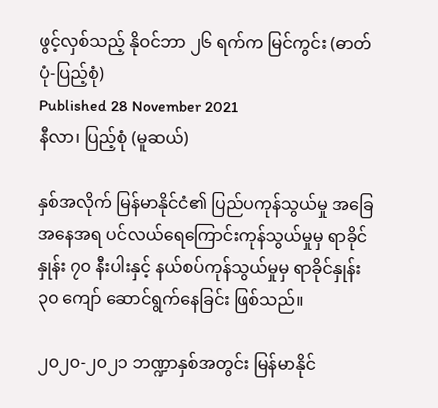ဖွင့်လှစ်သည့် နိုဝင်ဘာ ၂၆ ရက်က မြင်ကွင်း (ဓာတ်ပုံ-ပြည့်စုံ)
Published 28 November 2021
နီလာ၊ ပြည့်စုံ (မူဆယ်)

နှစ်အလိုက် မြန်မာနိုင်ငံ၏ ပြည်ပကုန်သွယ်မှု အခြေအနေအရ ပင်လယ်ရေကြောင်းကုန်သွယ်မှုမှ ရာခိုင်နှုန်း ၇၀ နီးပါးနှင့် နယ်စပ်ကုန်သွယ်မှုမှ ရာခိုင်နှုန်း ၃၀ ကျော် ဆောင်ရွက်နေခြင်း ဖြစ်သည်။

၂၀၂၀-၂၀၂၁ ဘဏ္ဍာနှစ်အတွင်း မြန်မာနိုင်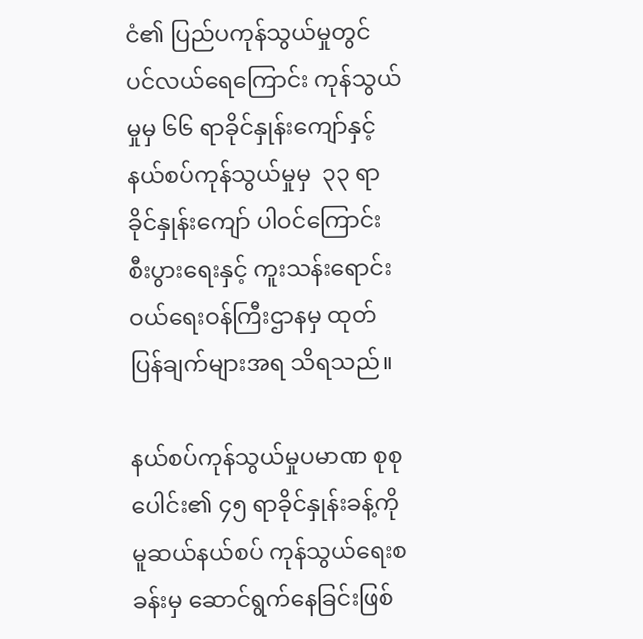ငံ၏ ပြည်ပကုန်သွယ်မှုတွင် ပင်လယ်ရေကြောင်း ကုန်သွယ်မှုမှ ၆၆ ရာခိုင်နှုန်းကျော်နှင့်  နယ်စပ်ကုန်သွယ်မှုမှ  ၃၃ ရာခိုင်နှုန်းကျော် ပါဝင်ကြောင်း စီးပွားရေးနှင့် ကူးသန်းရောင်းဝယ်ရေးဝန်ကြီးဌာနမှ ထုတ်ပြန်ချက်များအရ သိရသည်။

နယ်စပ်ကုန်သွယ်မှုပမာဏ စုစုပေါင်း၏ ၄၅ ရာခိုင်နှုန်းခန့်ကို မူဆယ်နယ်စပ် ကုန်သွယ်ရေးစခန်းမှ ဆောင်ရွက်နေခြင်းဖြစ်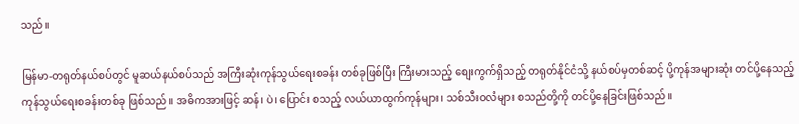သည်။

မြန်မာ-တရုတ်နယ်စပ်တွင် မူဆယ်နယ်စပ်သည် အကြီးဆုံးကုန်သွယ်ရေးစခန်း တစ်ခုဖြစ်ပြီး ကြီးမားသည့် စျေးကွက်ရှိသည့် တရုတ်နိုင်ငံသို့ နယ်စပ်မှတစ်ဆင့် ပို့ကုန်အများဆုံး တင်ပို့နေသည့် ကုန်သွယ်ရေးစခန်းတစ်ခု ဖြစ်သည်။ အဓိကအားဖြင့် ဆန်၊ ပဲ၊ ပြောင်း စသည့် လယ်ယာထွက်ကုန်များ၊ သစ်သီးဝလံများ စသည်တို့ကို တင်ပို့နေခြင်းဖြစ်သည်။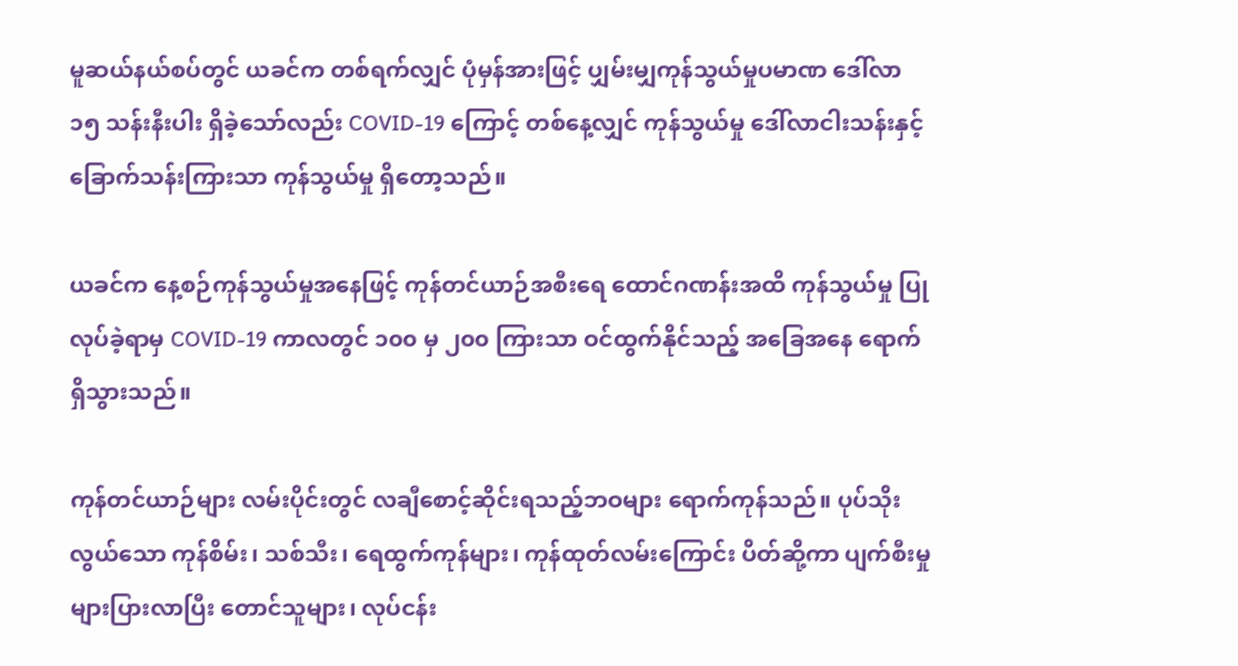မူဆယ်နယ်စပ်တွင် ယခင်က တစ်ရက်လျှင် ပုံမှန်အားဖြင့် ပျှမ်းမျှကုန်သွယ်မှုပမာဏ ဒေါ်လာ ၁၅ သန်းနီးပါး ရှိခဲ့သော်လည်း COVID-19 ကြောင့် တစ်နေ့လျှင် ကုန်သွယ်မှု ဒေါ်လာငါးသန်းနှင့် ခြောက်သန်းကြားသာ ကုန်သွယ်မှု ရှိတော့သည်။

ယခင်က နေ့စဉ်ကုန်သွယ်မှုအနေဖြင့် ကုန်တင်ယာဉ်အစီးရေ ထောင်ဂဏန်းအထိ ကုန်သွယ်မှု ပြုလုပ်ခဲ့ရာမှ COVID-19 ကာလတွင် ၁၀၀ မှ ၂၀၀ ကြားသာ ဝင်ထွက်နိုင်သည့် အခြေအနေ ရောက်ရှိသွားသည်။

ကုန်တင်ယာဉ်များ လမ်းပိုင်းတွင် လချီစောင့်ဆိုင်းရသည့်ဘဝများ ရောက်ကုန်သည်။ ပုပ်သိုးလွယ်သော ကုန်စိမ်း၊ သစ်သီး၊ ရေထွက်ကုန်များ၊ ကုန်ထုတ်လမ်းကြောင်း ပိတ်ဆို့ကာ ပျက်စီးမှုများပြားလာပြီး တောင်သူများ၊ လုပ်ငန်း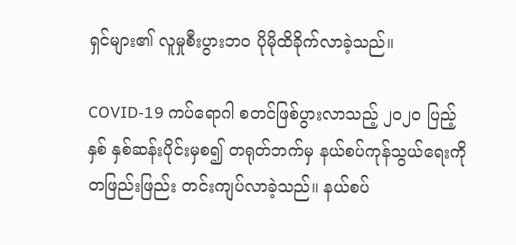ရှင်များ၏ လူမှုစီးပွားဘဝ ပိုမိုထိခိုက်လာခဲ့သည်။

COVID-19 ကပ်ရောဂါ စတင်ဖြစ်ပွားလာသည့် ၂၀၂၀ ပြည့်နှစ် နှစ်ဆန်းပိုင်းမှစ၍ တရုတ်ဘက်မှ နယ်စပ်ကုန်သွယ်ရေးကို တဖြည်းဖြည်း တင်းကျပ်လာခဲ့သည်။ နယ်စပ်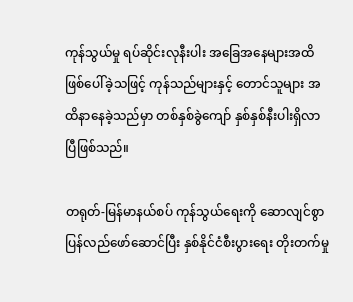ကုန်သွယ်မှု ရပ်ဆိုင်းလုနီးပါး အခြေအနေများအထိ ဖြစ်ပေါ်ခဲ့သဖြင့် ကုန်သည်များနှင့် တောင်သူများ အထိနာနေခဲ့သည်မှာ တစ်နှစ်ခွဲကျော် နှစ်နှစ်နီးပါးရှိလာပြီဖြစ်သည်။

တရုတ်-မြန်မာနယ်စပ် ကုန်သွယ်ရေးကို ဆောလျင်စွာ ပြန်လည်ဖော်ဆောင်ပြီး နှစ်နိုင်ငံစီးပွားရေး တိုးတက်မှု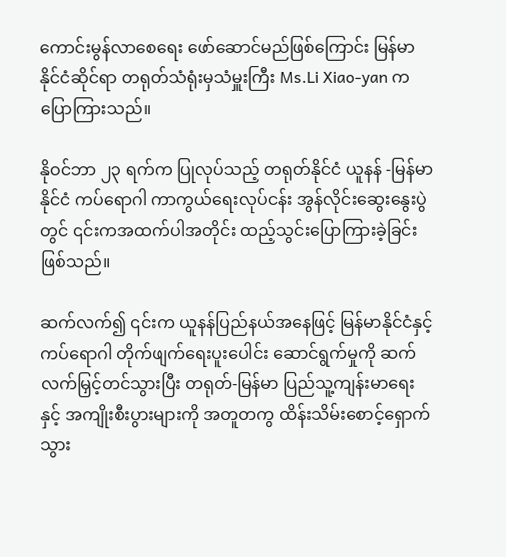ကောင်းမွန်လာစေရေး ဖော်ဆောင်မည်ဖြစ်ကြောင်း မြန်မာနိုင်ငံဆိုင်ရာ တရုတ်သံရုံးမှသံမှူးကြီး Ms.Li Xiao-yan က ပြောကြားသည်။

နိုဝင်ဘာ ၂၃ ရက်က ပြုလုပ်သည့် တရုတ်နိုင်ငံ ယူနန် -မြန်မာနိုင်ငံ ကပ်ရောဂါ ကာကွယ်ရေးလုပ်ငန်း အွန်လိုင်းဆွေးနွေးပွဲတွင် ၎င်းကအထက်ပါအတိုင်း ထည့်သွင်းပြောကြားခဲ့ခြင်း ဖြစ်သည်။

ဆက်လက်၍ ၎င်းက ယူနန်ပြည်နယ်အနေဖြင့် မြန်မာနိုင်ငံနှင့် ကပ်ရောဂါ တိုက်ဖျက်ရေးပူးပေါင်း ဆောင်ရွက်မှုကို ဆက်လက်မြှင့်တင်သွားပြီး တရုတ်-မြန်မာ ပြည်သူ့ကျန်းမာရေးနှင့် အကျိုးစီးပွားများကို အတူတကွ ထိန်းသိမ်းစောင့်ရှောက်သွား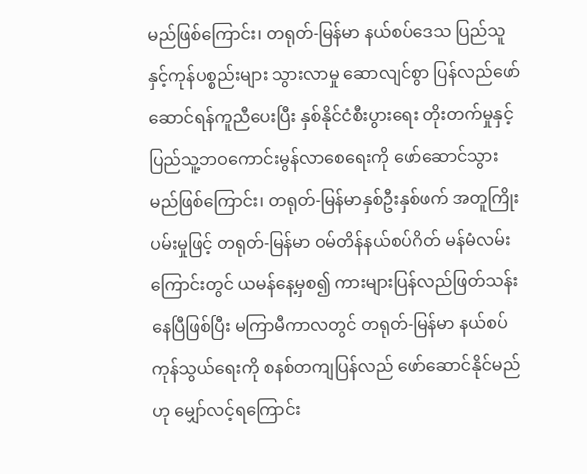မည်ဖြစ်ကြောင်း၊ တရုတ်-မြန်မာ နယ်စပ်ဒေသ ပြည်သူနှင့်ကုန်ပစ္စည်းများ သွားလာမှု ဆောလျင်စွာ ပြန်လည်ဖော်ဆောင်ရန်ကူညီပေးပြီး နှစ်နိုင်ငံစီးပွားရေး တိုးတက်မှုနှင့် ပြည်သူ့ဘဝကောင်းမွန်လာစေရေးကို ဖော်ဆောင်သွားမည်ဖြစ်ကြောင်း၊ တရုတ်-မြန်မာနှစ်ဦးနှစ်ဖက် အတူကြိုးပမ်းမှုဖြင့် တရုတ်-မြန်မာ ဝမ်တိန်နယ်စပ်ဂိတ် မန်မံလမ်းကြောင်းတွင် ယမန်နေ့မှစ၍ ကားများပြန်လည်ဖြတ်သန်းနေပြီဖြစ်ပြီး မကြာမီကာလတွင် တရုတ်-မြန်မာ နယ်စပ်ကုန်သွယ်ရေးကို စနစ်တကျပြန်လည် ဖော်ဆောင်နိုင်မည်ဟု မျှော်လင့်ရကြောင်း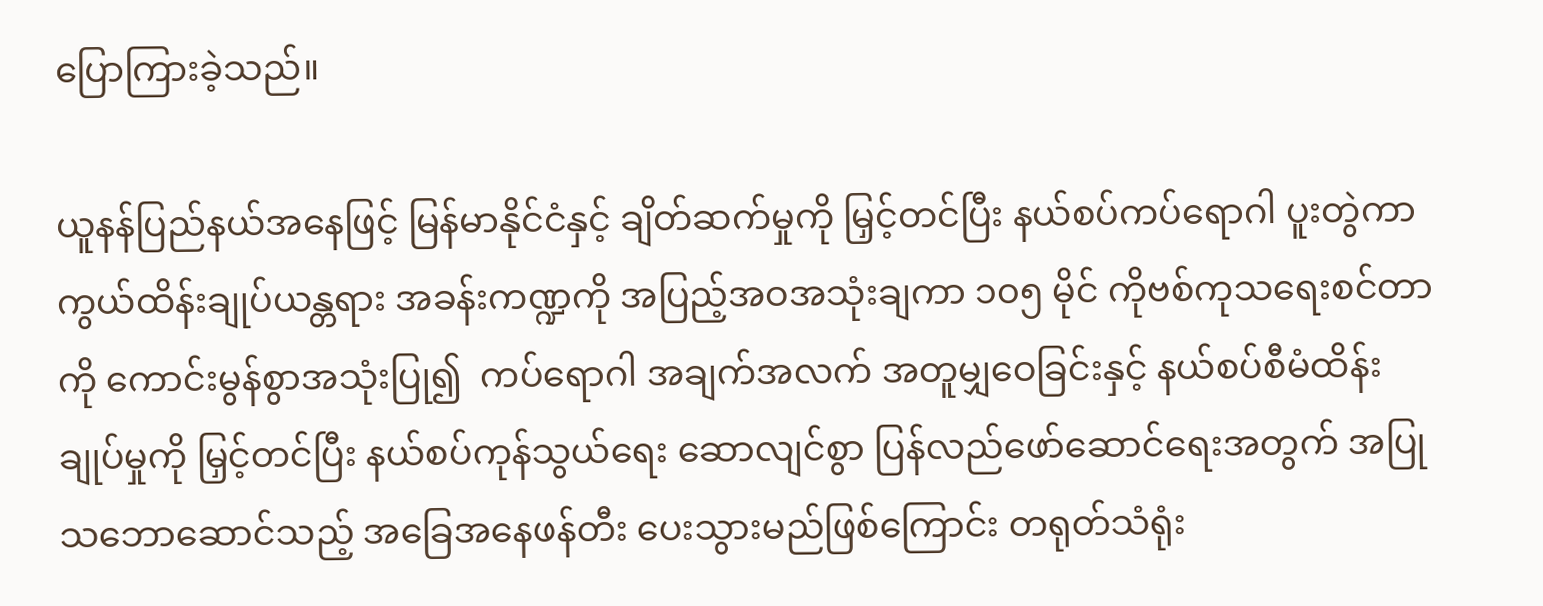ပြောကြားခဲ့သည်။

ယူနန်ပြည်နယ်အနေဖြင့် မြန်မာနိုင်ငံနှင့် ချိတ်ဆက်မှုကို မြှင့်တင်ပြီး နယ်စပ်ကပ်ရောဂါ ပူးတွဲကာကွယ်ထိန်းချုပ်ယန္တရား အခန်းကဏ္ဍကို အပြည့်အဝအသုံးချကာ ၁၀၅ မိုင် ကိုဗစ်ကုသရေးစင်တာကို ကောင်းမွန်စွာအသုံးပြု၍  ကပ်ရောဂါ အချက်အလက် အတူမျှဝေခြင်းနှင့် နယ်စပ်စီမံထိန်းချုပ်မှုကို မြှင့်တင်ပြီး နယ်စပ်ကုန်သွယ်ရေး ဆောလျင်စွာ ပြန်လည်ဖော်ဆောင်ရေးအတွက် အပြုသဘောဆောင်သည့် အခြေအနေဖန်တီး ပေးသွားမည်ဖြစ်ကြောင်း တရုတ်သံရုံး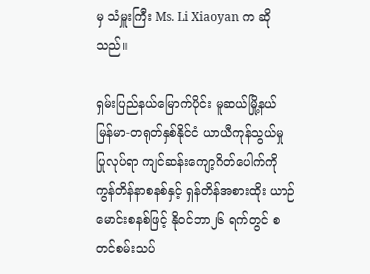မှ သံမှူးကြီး Ms. Li Xiaoyan က ဆိုသည်။

ရှမ်းပြည်နယ်မြောက်ပိုင်း မူဆယ်မြို့နယ် မြန်မာ-တရုတ်နှစ်နိုင်ငံ ယာယီကုန်သွယ်မှု ပြုလုပ်ရာ ကျင်ဆန်းကျော့ဂိတ်ပေါက်ကို ကွန်တိန်နာစနစ်နှင့် ရှန်တိန်အစားထိုး ယာဉ်မောင်းစနစ်ဖြင့် နိုဝင်ဘာ၂၆ ရက်တွင် စတင်စမ်းသပ်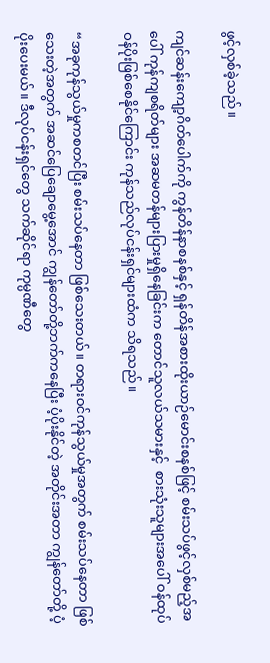ဖွင့်လှစ်ခဲ့သည်။

ကျင်ဆန်းကျော့ဂိတ်ပေါက်ကို ကွန်တိန်နာစနစ်နှင့် ရှန်တိန်အစားထိုးယာဉ်မောင်းစနစ်ဖြင့် စမ်းသပ်ဖွင့်လှစ်မည့်အပေါ် ကုန်ကျစရိတ်များ အဆမတန်များပြားမှုရှိနေခြင်းက တောင်သူလယ်သမားနှင့်  စားသုံးသူများအပေါ် ဝန်ထုပ်ဝန်ပိုးဖြစ်စေနိုင်ကြောင်း ကုန်သည်လုပ်ငန်းရှင်များထံက သိရသည်။

“အခုကုန်သွယ်မှုကစတင်ပြီး စမ်းသပ်နေတာ ဖြစ်သေးတယ်။ တရားဝင်ကုန်သွယ်မှုအတွက် စမ်းသပ်နေတာ ဖြစ်သေးတဲ့အတွက် အဆင်ပြေချောမွေ့အောင် ကျွန်တော်တို့ဘက်ကနေပြီး ပံ့ပိုးနိုင်တဲ့ အတိုင်းအတာ ကျွန်တော်တို့ ပံ့ပိုးပေးမယ်။ ဒီလုပ်ငန်းရှင်တွေ သက်ဆိုင်ရာ ကုမ္ပဏီတွေ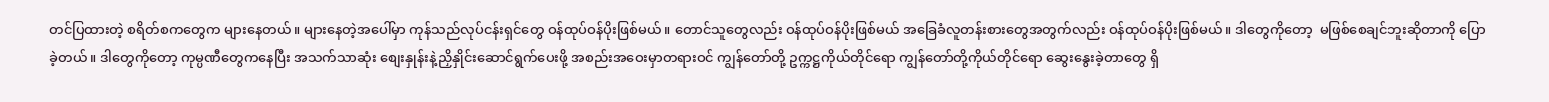တင်ပြထားတဲ့ စရိတ်စကတွေက များနေတယ်။ များနေတဲ့အပေါ်မှာ ကုန်သည်လုပ်ငန်းရှင်တွေ ဝန်ထုပ်ဝန်ပိုးဖြစ်မယ်။ တောင်သူတွေလည်း ဝန်ထုပ်ဝန်ပိုးဖြစ်မယ် အခြေခံလူတန်းစားတွေအတွက်လည်း ဝန်ထုပ်ဝန်ပိုးဖြစ်မယ်။ ဒါတွေကိုတော့  မဖြစ်စေချင်ဘူးဆိုတာကို ပြောခဲ့တယ်။ ဒါတွေကိုတော့ ကုမ္ပဏီတွေကနေပြီး အသက်သာဆုံး စျေးနှုန်းနဲ့ညှိနှိုင်းဆောင်ရွက်ပေးဖို့ အစည်းအဝေးမှာတရားဝင် ကျွန်တော်တို့ ဥက္ကဋ္ဌကိုယ်တိုင်ရော ကျွန်တော်တို့ကိုယ်တိုင်ရော ဆွေးနွေးခဲ့တာတွေ ရှိ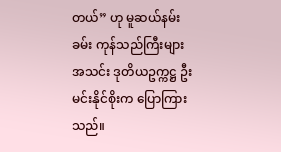တယ်” ဟု မူဆယ်နမ်းခမ်း ကုန်သည်ကြီးများအသင်း ဒုတိယဥက္ကဋ္ဌ ဦးမင်းနိုင်စိုးက ပြောကြားသည်။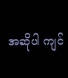အဆိုပါ ကျင်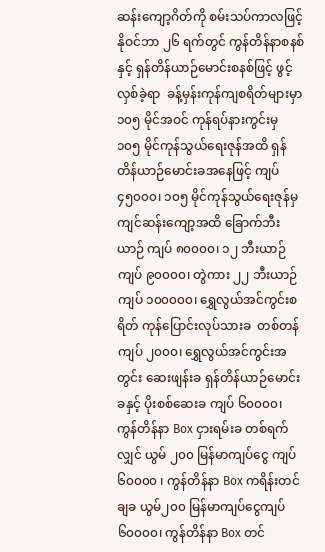ဆန်းကျော့ဂိတ်ကို စမ်းသပ်ကာလဖြင့် နိုဝင်ဘာ ၂၆ ရက်တွင် ကွန်တိန်နာစနစ်နှင့် ရှန်တိန်ယာဉ်မောင်းစနစ်ဖြင့် ဖွင့်လှစ်ခဲ့ရာ  ခန့်မှန်းကုန်ကျစရိတ်များမှာ ၁၀၅ မိုင်အဝင် ကုန်ရပ်နားကွင်းမှ ၁၀၅ မိုင်ကုန်သွယ်ရေးဇုန်အထိ ရှန်တိန်ယာဉ်မောင်းခအနေဖြင့် ကျပ် ၄၅၀၀၀၊ ၁၀၅ မိုင်ကုန်သွယ်ရေးဇုန်မှ ကျင်ဆန်းကျော့အထိ ခြောက်ဘီးယာဉ် ကျပ် ၈၀၀၀၀၊ ၁၂ ဘီးယာဉ် ကျပ် ၉၀၀၀၀၊ တွဲကား ၂၂ ဘီးယာဉ် ကျပ် ၁၀၀၀၀၀၊ ရွှေလွယ်အင်ကွင်းစရိတ် ကုန်ပြောင်းလုပ်သားခ  တစ်တန်ကျပ် ၂၀၀၀၊ ‌ရွှေလွယ်အင်ကွင်းအတွင်း ဆေးဖျန်းခ ရှန်တိန်ယာဉ်မောင်းခနှင့် ပိုးစစ်ဆေးခ ကျပ် ၆၀၀၀၀၊ ကွန်တိန်နာ Box ငှားရမ်းခ တစ်ရက်လျှင် ယွမ် ၂၀၀ မြန်မာကျပ်ငွေ ကျပ် ၆၀၀၀၀ ၊ ကွန်တိန်နာ Box ကရိန်းတင်ချခ ယွမ်၂၀၀ မြန်မာကျပ်ငွေကျပ် ၆၀၀၀၀၊ ကွန်တိန်နာ Box တင်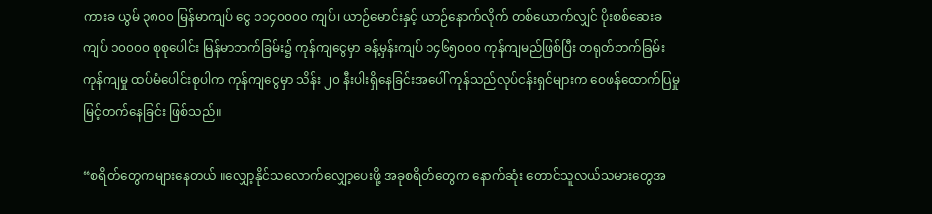ကားခ ယွမ် ၃၈၀၀ မြန်မာကျပ် ငွေ ၁၁၄၀၀၀၀ ကျပ်၊ ယာဉ်မောင်းနှင့် ယာဉ်နောက်လိုက် တစ်ယောက်လျှင် ပိုးစစ်ဆေးခ ကျပ် ၁၀၀၀၀ စုစုပေါင်း မြန်မာဘက်ခြမ်း၌ ကုန်ကျငွေမှာ ခန့်မှန်းကျပ် ၁၄၆၅၀၀၀ ကုန်ကျမည်ဖြစ်ပြီး တရုတ်ဘက်ခြမ်း ကုန်ကျမှု ထပ်မံပေါင်းစုပါက ကုန်ကျငွေမှာ သိန်း ၂၀ နီးပါးရှိနေခြင်းအပေါ် ကုန်သည်လုပ်ငန်းရှင်များက ဝေဖန်ထောက်ပြမှုမြင့်တက်နေခြင်း ဖြစ်သည်။

“စရိတ်တွေကများနေတယ် ။လျှော့နိုင်သလောက်လျှော့ပေးဖို့ အခုစရိတ်တွေက နောက်ဆုံး တောင်သူလယ်သမားတွေအ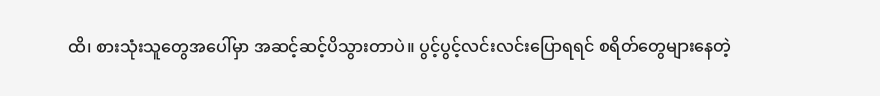ထိ၊ စားသုံးသူတွေအပေါ်မှာ အဆင့်ဆင့်ပိသွားတာပဲ။ ပွင့်ပွင့်လင်းလင်းပြောရရင် စရိတ်တွေများနေတဲ့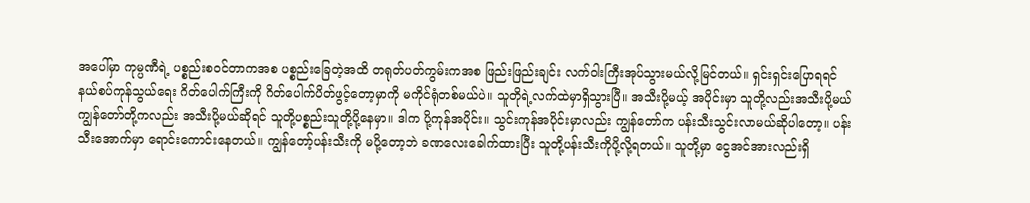အပေါ်မှာ ကုမ္ပဏီရဲ့ ပစ္စည်းစဝင်တာကအစ ပစ္စည်းခြေတဲ့အထိ တရုတ်ပတ်ကွမ်းကအစ ဖြည်းဖြည်းချင်း လက်ဝါးကြီးအုပ်သွားမယ်လို့မြင်တယ်။ ရှင်းရှင်းပြောရရင် နယ်စပ်ကုန်သွယ်ရေး ဂိတ်ပေါက်ကြီးကို ဂိတ်ပေါက်ပိတ်ဖွင့်တော့မှာကို မကိုင်ရုံတစ်မယ်ပဲ။ သူတိုရဲ့လက်ထဲမှာရှိသွားပြီ။ အသီးပို့မယ့် အပိုင်းမှာ သူတို့လည်းအသီးပို့မယ် ကျွန်တော်တို့ကလည်း အသီးပို့မယ်ဆိုရင် သူတို့ပစ္စည်းသူတို့ပို့နေမှာ။ ဒါက ပို့ကုန်အပိုင်း။ သွင်းကုန်အပိုင်းမှာလည်း ကျွန်တော်က ပန်းသီးသွင်းလာမယ်ဆိုပါတော့။ ပန်းသီးအောက်မှာ ရောင်းကောင်းနေတယ်။ ကျွန်တော့်ပန်းသီးကို မပို့တော့ဘဲ ခဏလေးခေါက်ထားပြီး သူတို့ပန်းသီးကိုပို့လို့ရတယ်။ သူတို့မှာ ငွေအင်အားလည်းရှိ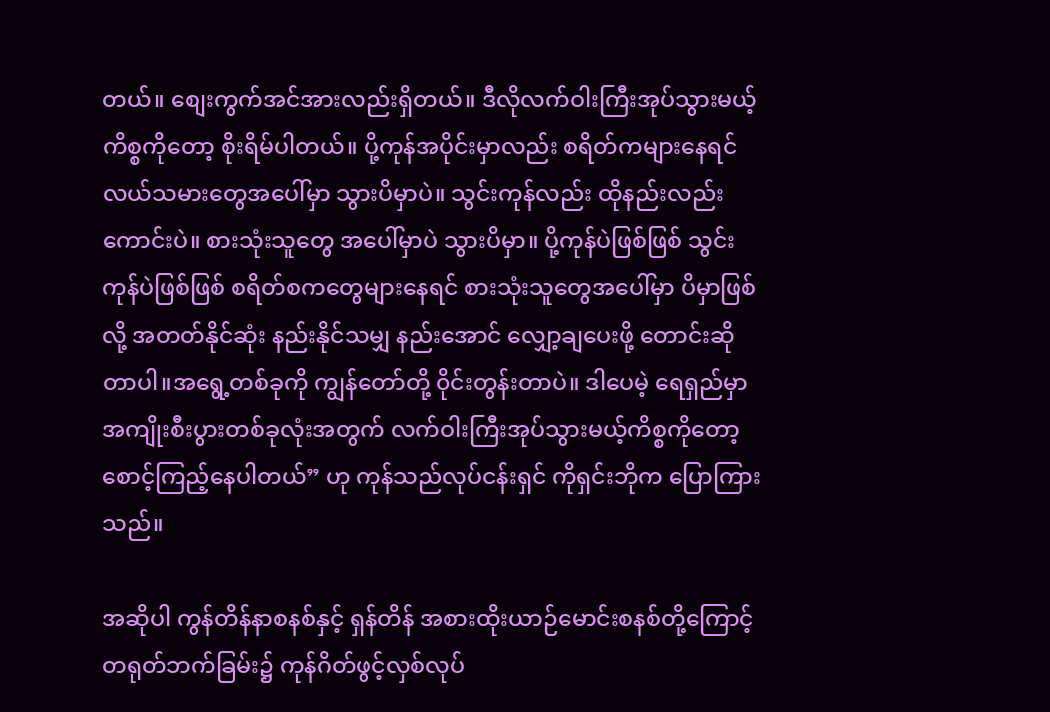တယ်။ စျေးကွက်အင်အားလည်းရှိတယ်။ ဒီလိုလက်ဝါးကြီးအုပ်သွားမယ့် ကိစ္စကိုတော့ စိုးရိမ်ပါတယ်။ ပို့ကုန်အပိုင်းမှာလည်း စရိတ်ကများနေရင် လယ်သမားတွေအပေါ်မှာ သွားပိမှာပဲ။ သွင်းကုန်လည်း ထိုနည်းလည်းကောင်းပဲ။ စားသုံးသူတွေ အပေါ်မှာပဲ သွားပိမှာ။ ပို့ကုန်ပဲဖြစ်ဖြစ် သွင်းကုန်ပဲဖြစ်ဖြစ် စရိတ်စကတွေများနေရင် စားသုံးသူတွေအပေါ်မှာ ပိမှာဖြစ်လို့ အတတ်နိုင်ဆုံး နည်းနိုင်သမျှ နည်းအောင် လျှော့ချပေးဖို့ တောင်းဆိုတာပါ။အရွေ့တစ်ခုကို ကျွန်တော်တို့ ၀ိုင်းတွန်းတာပဲ။ ဒါပေမဲ့ ရေရှည်မှာ အကျိုးစီးပွားတစ်ခုလုံးအတွက် လက်ဝါးကြီးအုပ်သွားမယ့်ကိစ္စကိုတော့ စောင့်ကြည့်နေပါတယ်” ဟု ကုန်သည်လုပ်ငန်းရှင် ကိုရှင်းဘိုက ပြောကြားသည်။

အဆိုပါ ကွန်တိန်နာစနစ်နှင့် ရှန်တိန် အစားထိုးယာဉ်မောင်းစနစ်တို့ကြောင့် တရုတ်ဘက်ခြမ်း၌ ကုန်ဂိတ်ဖွင့်လှစ်လုပ်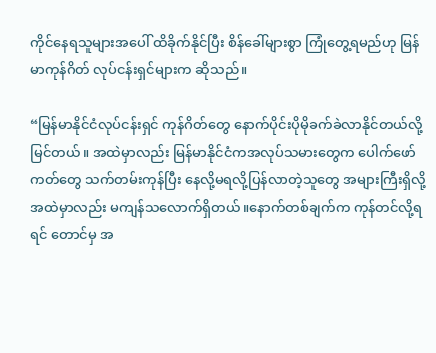ကိုင်နေရသူများအပေါ် ထိခိုက်နိုင်ပြီး စိန်ခေါ်များစွာ ကြုံတွေ့ရမည်ဟု မြန်မာကုန်ဂိတ် လုပ်ငန်းရှင်များက ဆိုသည်။

“မြန်မာနိုင်ငံလုပ်ငန်းရှင် ကုန်ဂိတ်တွေ နောက်ပိုင်းပိုမိုခက်ခဲလာနိုင်တယ်လို့မြင်တယ်။ အထဲမှာလည်း မြန်မာနိုင်ငံကအလုပ်သမားတွေက ပေါက်ဖော်ကတ်တွေ သက်တမ်းကုန်ပြီး နေလို့မရလို့ပြန်လာတဲ့သူတွေ အများကြီးရှိလို့ အထဲမှာလည်း မကျန်သလောက်ရှိတယ်။နောက်တစ်ချက်က ကုန်တင်လို့ရရင် တောင်မှ အ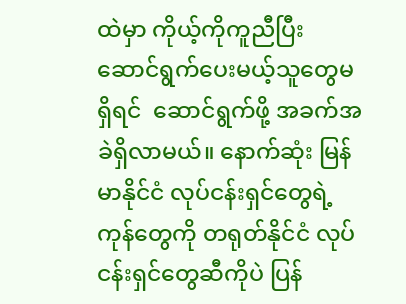ထဲမှာ ကိုယ့်ကိုကူညီပြီး ဆောင်ရွက်ပေးမယ့်သူတွေမရှိရင်  ဆောင်ရွက်ဖို့ အခက်အခဲရှိလာမယ်။ နောက်ဆုံး မြန်မာနိုင်ငံ လုပ်ငန်းရှင်တွေရဲ့ကုန်တွေကို တရုတ်နိုင်ငံ လုပ်ငန်းရှင်တွေဆီကိုပဲ ပြန်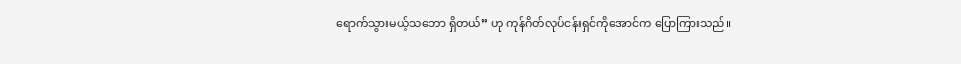ရောက်သွားမယ့်သဘော ရှိတယ်” ဟု ကုန်ဂိတ်လုပ်ငန်းရှင်ကိုအောင်က ပြောကြားသည်။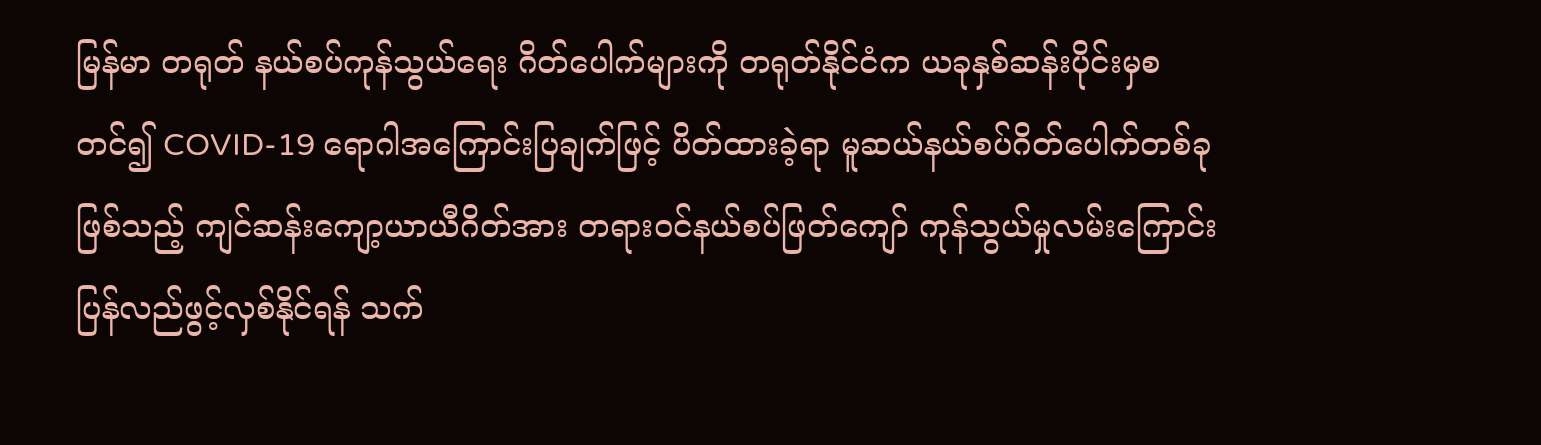မြန်မာ တရုတ် နယ်စပ်ကုန်သွယ်ရေး ဂိတ်ပေါက်များကို တရုတ်နိုင်ငံက ယခုနှစ်ဆန်းပိုင်းမှစတင်၍ COVID-19 ရောဂါအကြောင်းပြချက်ဖြင့် ပိတ်ထားခဲ့ရာ မူဆယ်နယ်စပ်ဂိတ်ပေါက်တစ်ခုဖြစ်သည့် ကျင်ဆန်းကျော့ယာယီဂိတ်အား တရားဝင်နယ်စပ်ဖြတ်ကျော် ကုန်သွယ်မှုလမ်းကြောင်း ပြန်လည်ဖွင့်လှစ်နိုင်ရန် သက်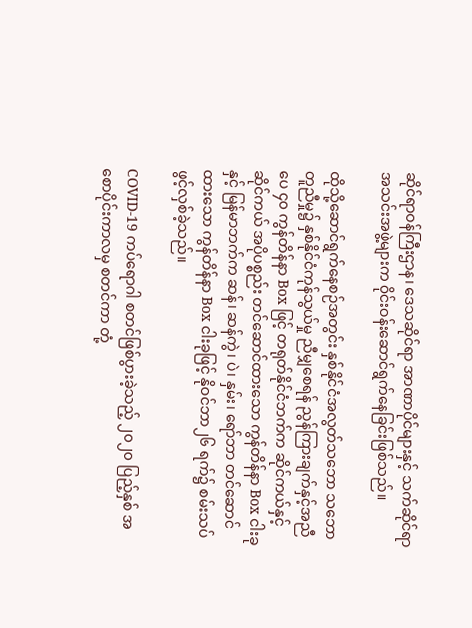ဆိုင်ရာဝန်ကြီးဌာန၊ ဒေသဆိုင်ရာ အာဏာပိုင်များနှင့် သက်ဆိုင်ရာ အသင်းအဖွဲ့များက ၀ိုင်းဝန်းဆောင်ရွက်နေခြင်းဖြစ်သည်။

ထိုသို့ဆောင်ရွက်နေစဉ်အတွင်း နှစ်နိုင်ငံအလွတ်သဘော သဘောတူညီမှု၌ နှစ်နိုင်ငံကုန်သွယ်မှု ညီမျှစေရန် ညွန်ကြားချက်နှင့်အညီ ပေ ၄၀ ကွန်တိန်နာ Box ဖြင့် တရုတ်နိုင်ငံဘက်က ဆိုင်ကယ်နှင့် ဆိုင်ကယ် အပိုပစ္စည်း တင်ဆောင်ထားသော ကွန်တိန်နာ Box ငါးခုနှင့် မြန်မာဘက်က ဆန်၊ ဆန်ကွဲ၊ ပဲ၊ နှမ်း၊ ရော်ဘာ တင်ဆောင်ထားသော ကွန်တိန်နာ Box ငါးခုဖြင့် နိုဝင်ဘာ၂၆ ရက်၌ စမ်းသပ်ဖွင့်လှစ်ခဲ့သည်။

COVID-19 ကပ်ရောဂါ စတင်ဖြစ်ပွားခဲ့သည့် ၂၀၂၀ ပြည့်နှစ် အစောပိုင်းကာလမှ စတင်ကာ တုံ့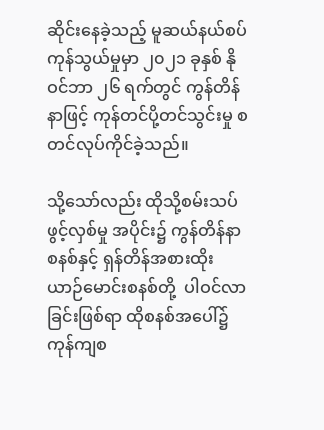ဆိုင်းနေခဲ့သည့် မူဆယ်နယ်စပ် ကုန်သွယ်မှုမှာ ၂၀၂၁ ခုနှစ် နိုဝင်ဘာ ၂၆ ရက်တွင် ကွန်တိန်နာဖြင့် ကုန်တင်ပို့တင်သွင်းမှု စတင်လုပ်ကိုင်ခဲ့သည်။

သို့သော်လည်း ထိုသို့စမ်းသပ်ဖွင့်လှစ်မှု အပိုင်း၌ ကွန်တိန်နာစနစ်နှင့် ရှန်တိန်အစားထိုး ယာဉ်မောင်းစနစ်တို့  ပါဝင်လာခြင်းဖြစ်ရာ ထိုစနစ်အပေါ်၌ ကုန်ကျစ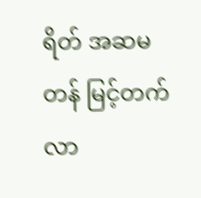ရိတ် အဆမတန် မြင့်တက်လာ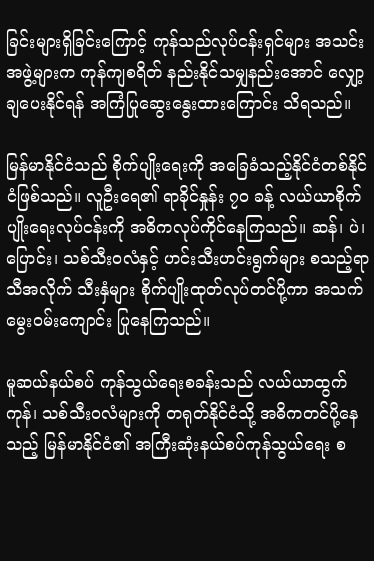ခြင်းများရှိခြင်း‌ကြောင့် ကုန်သည်လုပ်ငန်းရှင်များ အသင်းအဖွဲ့များက ကုန်ကျစရိတ် နည်းနိုင်သမျှနည်းအောင် လျှော့ချပေးနိုင်ရန် အကြံပြုဆွေးနွေးထားကြောင်း သိရသည်။

မြန်မာနိုင်ငံသည် စိုက်ပျိုးရေးကို အခြေခံသည့်နိုင်ငံတစ်နိုင်ငံဖြစ်သည်။ လူဦးရေ၏ ရာခိုင်နှုန်း ၇၀ ခန့် လယ်ယာစိုက်ပျိုးရေးလုပ်ငန်းကို အဓိကလုပ်ကိုင်နေကြသည်။ ဆန်၊ ပဲ၊ ပြောင်း၊ သစ်သီးဝလံနှင့် ဟင်းသီးဟင်းရွက်များ စသည့်ရာသီအလိုက် သီးနှံများ စိုက်ပျိုးထုတ်လုပ်တင်ပို့ကာ အသက်မွေးဝမ်းကျောင်း ပြုနေကြသည်။

မူဆယ်နယ်စပ် ကုန်သွယ်ရေးစခန်းသည် လယ်ယာထွက်ကုန်၊ သစ်သီးဝလံများကို တရုတ်နိုင်ငံသို့ အဓိကတင်ပို့နေသည့် မြန်မာနိုင်ငံ၏ အကြီးဆုံးနယ်စပ်ကုန်သွယ်ရေး စ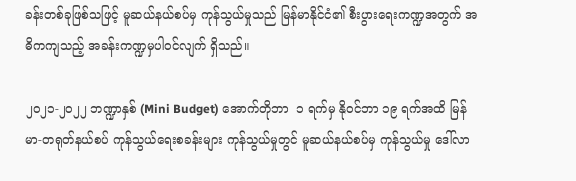ခန်းတစ်ခုဖြစ်သဖြင့် မူဆယ်နယ်စပ်မှ ကုန်သွယ်မှုသည် မြန်မာနိုင်ငံ၏ စီးပွားရေးကဏ္ဍအတွက် အဓိကကျသည့် အခန်းကဏ္ဍမှပါဝင်လျက် ရှိသည်။

၂၀၂၁-၂၀၂၂ ဘဏ္ဍာနှစ် (Mini Budget) အောက်တိုဘာ  ၁ ရက်မှ နိုဝင်ဘာ ၁၉ ရက်အထိ မြန်မာ-တရုတ်နယ်စပ် ကုန်သွယ်ရေးစခန်းများ ကုန်သွယ်မှုတွင် မူဆယ်နယ်စပ်မှ ကုန်သွယ်မှု ဒေါ်လာ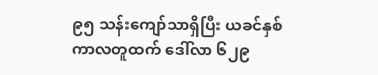၉၅ သန်းကျော်သာရှိပြီး ယခင်နှစ်ကာလတူထက် ဒေါ်လာ ၆၂၉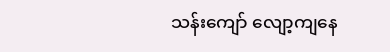သန်းကျော် လျော့ကျနေ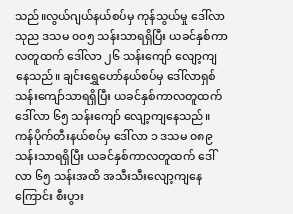သည်။လွယ်ဂျယ်နယ်စပ်မှ ကုန်သွယ်မှု ဒေါ်လာ သုည ဒသမ ၀၀၅ သန်းသာရရှိပြီး ယခင်နှစ်ကာလတူထက် ဒေါ်လာ ၂၆ သန်းကျော် လျော့ကျနေသည်။ ချင်းရွှေဟော်နယ်စပ်မှ ဒေါ်လာရှစ်သန်းကျော်သာရရှိပြီး ယခင်နှစ်ကာလတူထက် ဒေါ်လာ ၆၅ သန်းကျော် လျော့ကျနေသည်။ ကန်ပိုက်တီးနယ်စပ်မှ ဒေါ်လာ ၁ ဒသမ ၀၈၉ သန်းသာရရှိပြီး ယခင်နှစ်ကာလတူထက် ဒေါ်လာ ၆၅ သန်းအထိ အသီးသီးလျော့ကျနေကြောင်း စီးပွား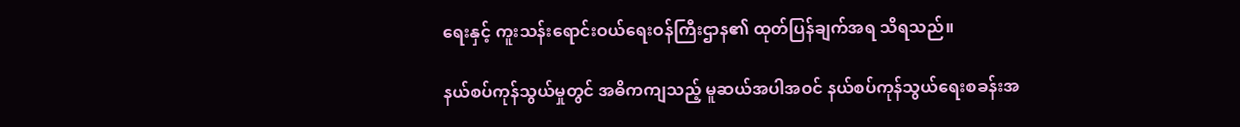ရေးနှင့် ကူးသန်းရောင်းဝယ်ရေးဝန်ကြီးဌာန၏ ထုတ်ပြန်ချက်အရ သိရသည်။

နယ်စပ်ကုန်သွယ်မှုတွင် အဓိကကျသည့် မူဆယ်အပါအဝင် နယ်စပ်ကုန်သွယ်ရေးစခန်းအ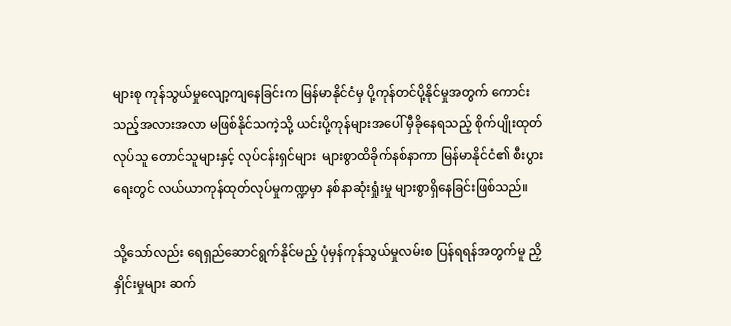များစု ကုန်သွယ်မှုလျော့ကျနေခြင်းက မြန်မာနိုင်ငံမှ ပို့ကုန်တင်ပို့နိုင်မှုအတွက် ကောင်းသည့်အလားအလာ မဖြစ်နိုင်သကဲ့သို့ ယင်းပို့ကုန်များအပေါ် မှီခိုနေရသည့် စိုက်ပျိုးထုတ်လုပ်သူ တောင်သူများနှင့် လုပ်ငန်းရှင်များ  များစွာထိခိုက်နစ်နာကာ မြန်မာနိုင်ငံ၏ စီးပွားရေးတွင် လယ်ယာကုန်ထုတ်လုပ်မှုကဏ္ဍမှာ နစ်နာဆုံးရှုံးမှု များစွာရှိနေခြင်းဖြစ်သည်။

သို့သော်လည်း ရေရှည်ဆောင်ရွက်နိုင်မည့် ပုံမှန်ကုန်သွယ်မှုလမ်းစ ပြန်ရရန်အတွက်မူ ညှိနှိုင်းမှုများ ဆက်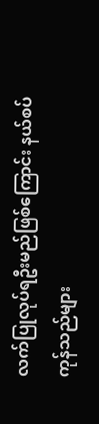လက်ပြုလုပ်ရဦးမည်ဖြစ်ကြောင်း နယ်စပ်ကုန်သည်များ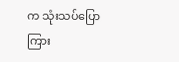က သုံးသပ်ပြောကြား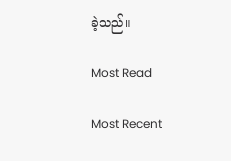ခဲ့သည်။

Most Read

Most Recent